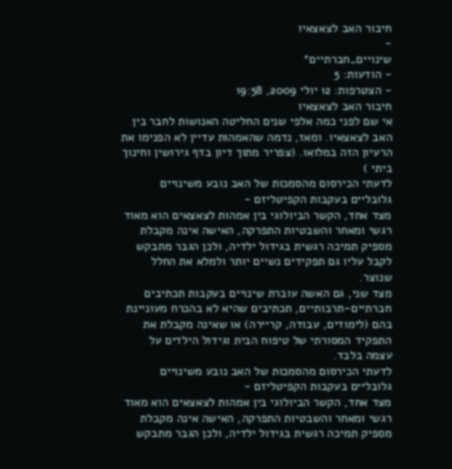חיבור האב לצאצאיו
-
שינויים_חברתיים*
- הודעות: 5
- הצטרפות: 12 יולי 2009, 19:58
חיבור האב לצאצאיו
אי שם לפני כמה אלפי שנים החליטה האנושות לחבר בין האב לצאצאיו. ומאז, נדמה שהאמהות עדיין לא הפנימו את הרעיון הזה במלואו. (צפריר מתוך דיון בדף גירושין וחינוך ביתי )
לדעתי הכירסום מהסמכות של האב נובע משינויים גלובליים בעקבות הקפיטליזם -
מצד אחד, הקשר הביולוגי בין אמהות לצאצאים הוא מאוד רגשי ומאחר והשבטיות התפרקה, האישה אינה מקבלת מספיק תמיכה רגשית בגידול ילדיה, ולכן הגבר מתבקש לקבל עליו גם תפקידים נשיים יותר ולמלא את החלל שנוצר.
מצד שני, גם האשה עוברת שינויים בעקבות תכתיבים חברתיים-תרבותיים, תכתיבים שהיא לא בהכרח מעוניינת בהם (לימודים, עבודה, קריירה) או שאינה מקבלת את התפקיד המסורתי של טיפוח הבית וגידול הילדים על עצמה בלבד.
לדעתי הכירסום מהסמכות של האב נובע משינויים גלובליים בעקבות הקפיטליזם -
מצד אחד, הקשר הביולוגי בין אמהות לצאצאים הוא מאוד רגשי ומאחר והשבטיות התפרקה, האישה אינה מקבלת מספיק תמיכה רגשית בגידול ילדיה, ולכן הגבר מתבקש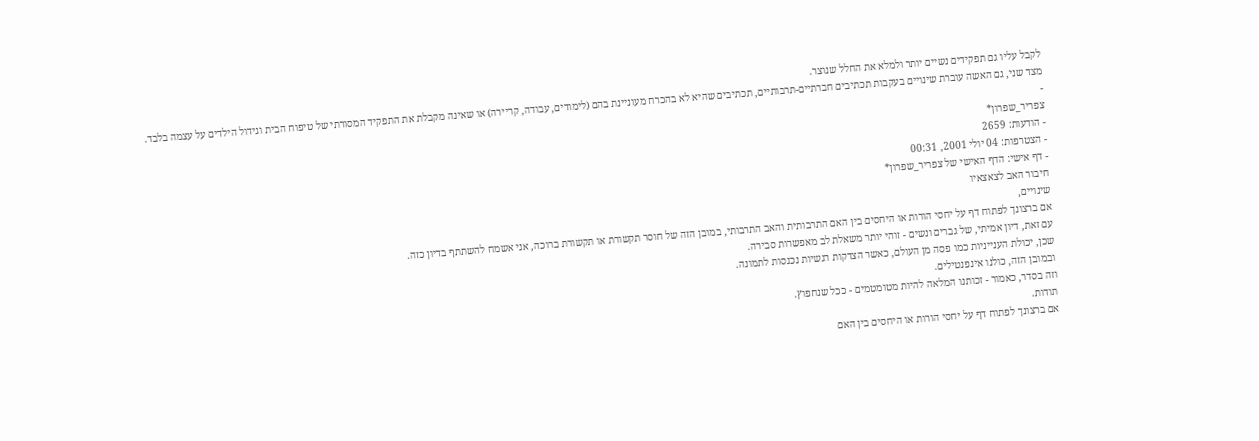לקבל עליו גם תפקידים נשיים יותר ולמלא את החלל שנוצר.
מצד שני, גם האשה עוברת שינויים בעקבות תכתיבים חברתיים-תרבותיים, תכתיבים שהיא לא בהכרח מעוניינת בהם (לימודים, עבודה, קריירה) או שאינה מקבלת את התפקיד המסורתי של טיפוח הבית וגידול הילדים על עצמה בלבד.
-
צפריר_שפרון*
- הודעות: 2659
- הצטרפות: 04 יולי 2001, 00:31
- דף אישי: הדף האישי של צפריר_שפרון*
חיבור האב לצאצאיו
שינויים,
אם ברצונך לפתוח דף על יחסי הורות או היחסים בין האם התרבותית והאב התרבותי, במובן הזה של חוסר תקשורת או תקשורת ברוכה, אני אשמח להשתתף בדיון כזה.
עם זאת, דיון אמיתי, של גברים ונשים - זוהי יותר משאלת לב מאפשרות סבירה.
שכן, יכולת הענייניות כמו פסה מן העולם, כאשר הצדקות רגשיות נכנסות לתמונה.
ובמובן הזה, כולנו אינפנטילים.
וזה בסדר, כאמור - זכותנו המלאה להיות מטומטמים - ככל שנחפוץ.
תודות.
אם ברצונך לפתוח דף על יחסי הורות או היחסים בין האם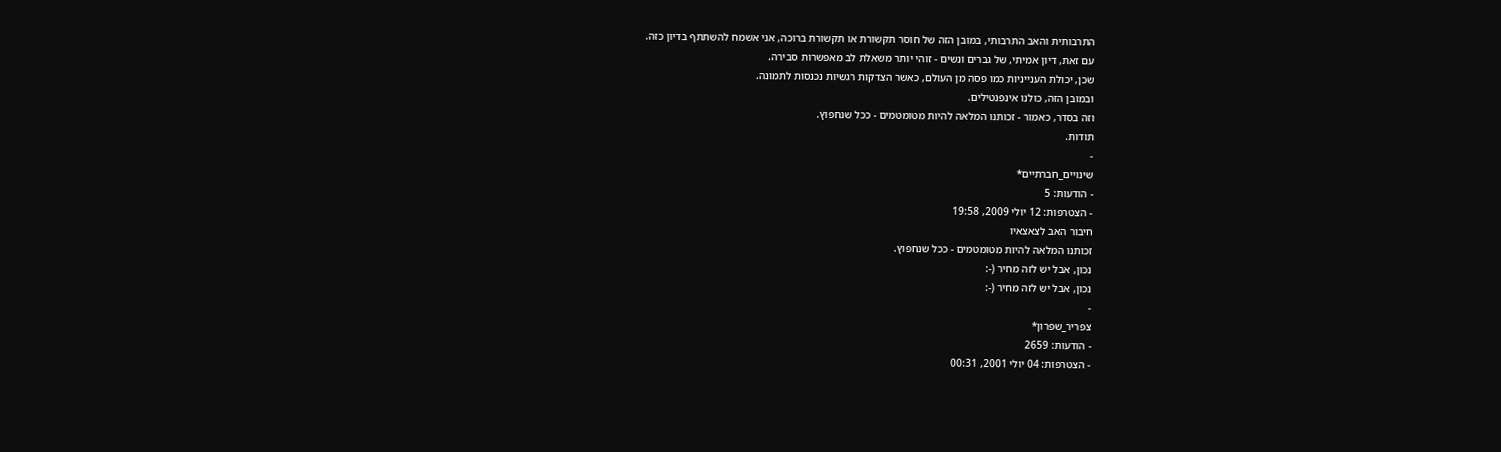התרבותית והאב התרבותי, במובן הזה של חוסר תקשורת או תקשורת ברוכה, אני אשמח להשתתף בדיון כזה.
עם זאת, דיון אמיתי, של גברים ונשים - זוהי יותר משאלת לב מאפשרות סבירה.
שכן, יכולת הענייניות כמו פסה מן העולם, כאשר הצדקות רגשיות נכנסות לתמונה.
ובמובן הזה, כולנו אינפנטילים.
וזה בסדר, כאמור - זכותנו המלאה להיות מטומטמים - ככל שנחפוץ.
תודות.
-
שינויים_חברתיים*
- הודעות: 5
- הצטרפות: 12 יולי 2009, 19:58
חיבור האב לצאצאיו
זכותנו המלאה להיות מטומטמים - ככל שנחפוץ.
נכון, אבל יש לזה מחיר (-:
נכון, אבל יש לזה מחיר (-:
-
צפריר_שפרון*
- הודעות: 2659
- הצטרפות: 04 יולי 2001, 00:31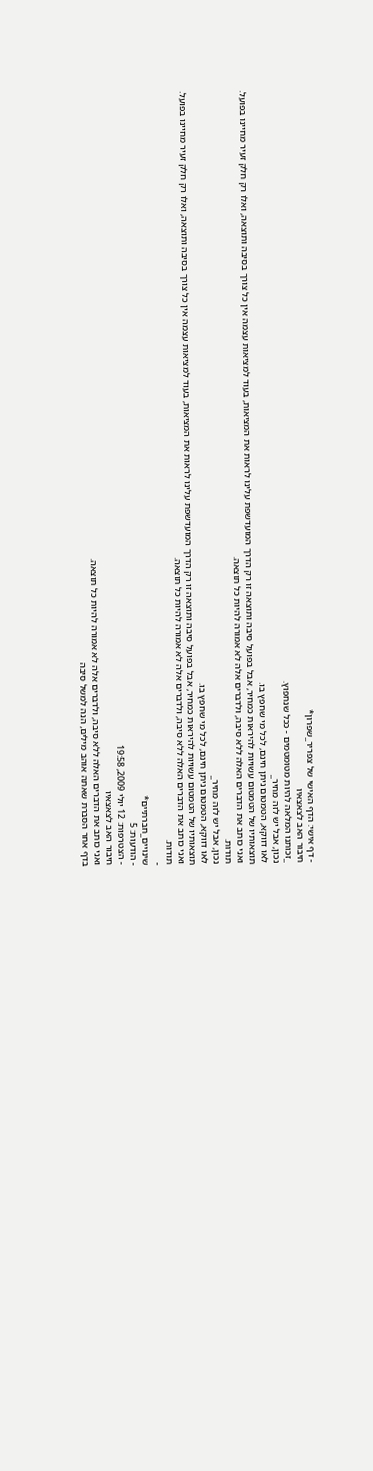- דף אישי: הדף האישי של צפריר_שפרון*
חיבור האב לצאצאיו
_זכותנו המלאה להיות מטומטמים - ככל שנחפוץ.
נכון, אבל יש לזה מחיר_
לאו דווקא, הטמטום ניתן חינם, לכל מי שחפץ בו.
תוצאותיו של הטמטום עשויות להיראות כמחיר, אבל בפועל סיבה ותוצאה זו רק הדרך המועדשפת עלינו לראות את המציאות, בעוד למציאות עצמה אין כל צורך בסיבה ותוצאה, ואלו רק חלק זעיר מחיינו בפועל.
ואני כותב את הדברים האלה ללא סיבה, ולדברים אלה לא אמורה להיות כל תוצאה.
תודות.
נכון, אבל יש לזה מחיר_
לאו דווקא, הטמטום ניתן חינם, לכל מי שחפץ בו.
תוצאותיו של הטמטום עשויות להיראות כמחיר, אבל בפועל סיבה ותוצאה זו רק הדרך המועדשפת עלינו לראות את המציאות, בעוד למציאות עצמה אין כל צורך בסיבה ותוצאה, ואלו רק חלק זעיר מחיינו בפועל.
ואני כותב את הדברים האלה ללא סיבה, ולדברים אלה לא אמורה להיות כל תוצאה.
תודות.
-
שינויים_חברתיים*
- הודעות: 5
- הצטרפות: 12 יולי 2009, 19:58
חיבור האב לצאצאיו
ואני כותב את הדברים האלה ללא סיבה, ולדברים אלה לא אמורה להיות כל תוצאה.
בדף אחר הסברת שאתה אוהב מילים, הנה למשל סיבה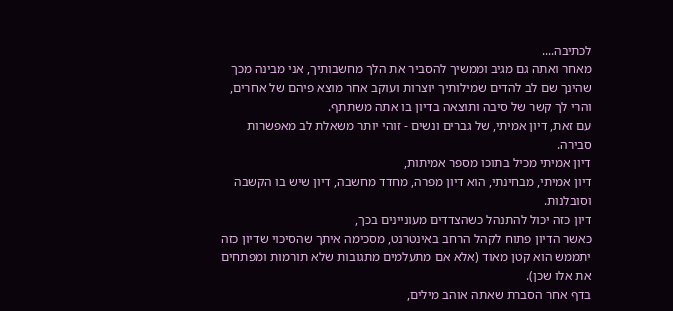לכתיבה....
מאחר ואתה גם מגיב וממשיך להסביר את הלך מחשבותיך, אני מבינה מכך שהינך שם לב להדים שמילותיך יוצרות ועוקב אחר מוצא פיהם של אחרים,
והרי לך קשר של סיבה ותוצאה בדיון בו אתה משתתף.
עם זאת, דיון אמיתי, של גברים ונשים - זוהי יותר משאלת לב מאפשרות סבירה.
דיון אמיתי מכיל בתוכו מספר אמיתות,
דיון אמיתי, מבחינתי, הוא דיון מפרה, מחדד מחשבה, דיון שיש בו הקשבה וסובלנות.
דיון כזה יכול להתנהל כשהצדדים מעוניינים בכך,
כאשר הדיון פתוח לקהל הרחב באינטרנט, מסכימה איתך שהסיכוי שדיון כזה יתממש הוא קטן מאוד (אלא אם מתעלמים מתגובות שלא תורמות ומפתחים את אלו שכן).
בדף אחר הסברת שאתה אוהב מילים,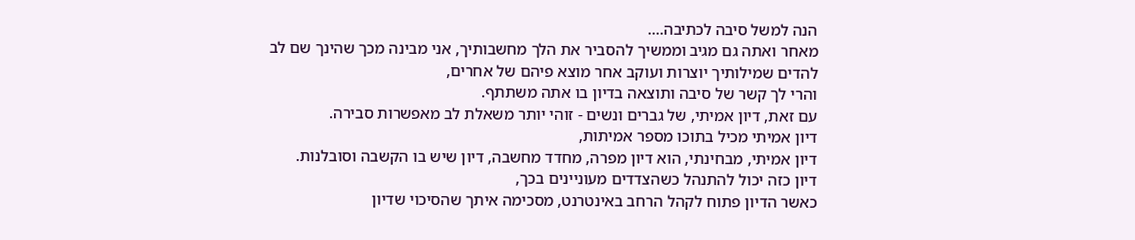הנה למשל סיבה לכתיבה....
מאחר ואתה גם מגיב וממשיך להסביר את הלך מחשבותיך, אני מבינה מכך שהינך שם לב להדים שמילותיך יוצרות ועוקב אחר מוצא פיהם של אחרים,
והרי לך קשר של סיבה ותוצאה בדיון בו אתה משתתף.
עם זאת, דיון אמיתי, של גברים ונשים - זוהי יותר משאלת לב מאפשרות סבירה.
דיון אמיתי מכיל בתוכו מספר אמיתות,
דיון אמיתי, מבחינתי, הוא דיון מפרה, מחדד מחשבה, דיון שיש בו הקשבה וסובלנות.
דיון כזה יכול להתנהל כשהצדדים מעוניינים בכך,
כאשר הדיון פתוח לקהל הרחב באינטרנט, מסכימה איתך שהסיכוי שדיון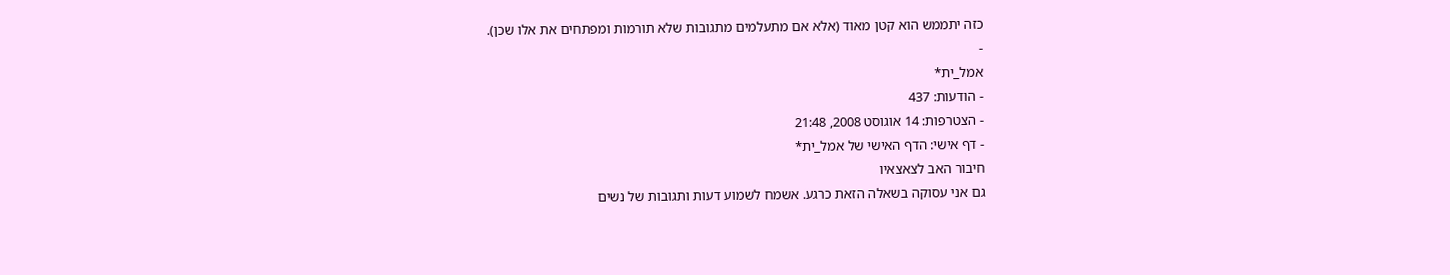כזה יתממש הוא קטן מאוד (אלא אם מתעלמים מתגובות שלא תורמות ומפתחים את אלו שכן).
-
אמל_ית*
- הודעות: 437
- הצטרפות: 14 אוגוסט 2008, 21:48
- דף אישי: הדף האישי של אמל_ית*
חיבור האב לצאצאיו
גם אני עסוקה בשאלה הזאת כרגע. אשמח לשמוע דעות ותגובות של נשים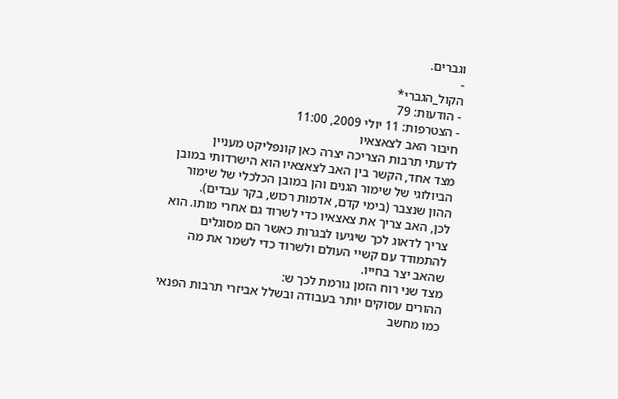וגברים.
-
הקול_הגברי*
- הודעות: 79
- הצטרפות: 11 יולי 2009, 11:00
חיבור האב לצאצאיו
לדעתי תרבות הצריכה יצרה כאן קונפליקט מעניין
מצד אחד, הקשר בין האב לצאצאיו הוא הישרדותי במובן הביולוגי של שימור הגנים והן במובן הכלכלי של שימור ההון שנצבר (בימי קדם, אדמות רכוש, בקר עבדים).
לכן, האב צריך את צאצאיו כדי לשרוד גם אחרי מותו. הוא צריך לדאוג לכך שיגיעו לבגרות כאשר הם מסוגלים להתמודד עם קשיי העולם ולשרוד כדי לשמר את מה שהאב יצר בחייו.
מצד שני רוח הזמן גורמת לכך ש:
ההורים עסוקים יותר בעבודה ובשלל אביזרי תרבות הפנאי כמו מחשב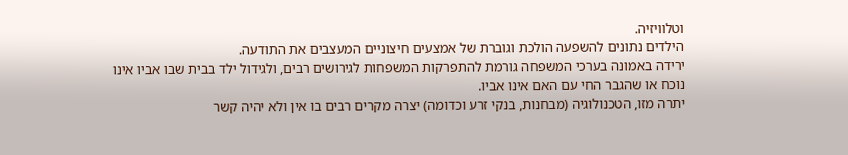וטלוויזיה.
הילדים נתונים להשפעה הולכת וגוברת של אמצעים חיצוניים המעצבים את התודעה.
ירידה באמונה בערכי המשפחה גורמת להתפרקות המשפחות לגירושים רבים, ולגידול ילד בבית שבו אביו אינו נוכח או שהגבר החי עם האם אינו אביו.
יתרה מזו, הטכנולוגיה (מבחנות, בנקי זרע וכדומה) יצרה מקרים רבים בו אין ולא יהיה קשר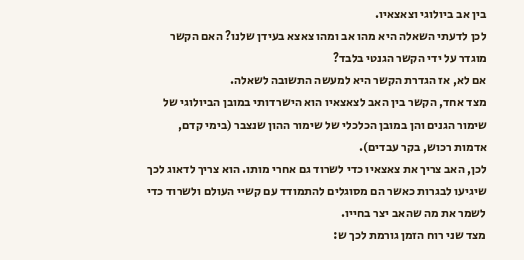בין אב ביולוגי וצאצאיו.
לכן לדעתי השאלה היא מהו אב ומהו צאצא בעידן שלנו? האם הקשר מוגדר על ידי הקשר הגנטי בלבד?
אם לא, אז הגדרת הקשר היא למעשה התשובה לשאלה.
מצד אחד, הקשר בין האב לצאצאיו הוא הישרדותי במובן הביולוגי של שימור הגנים והן במובן הכלכלי של שימור ההון שנצבר (בימי קדם, אדמות רכוש, בקר עבדים).
לכן, האב צריך את צאצאיו כדי לשרוד גם אחרי מותו. הוא צריך לדאוג לכך שיגיעו לבגרות כאשר הם מסוגלים להתמודד עם קשיי העולם ולשרוד כדי לשמר את מה שהאב יצר בחייו.
מצד שני רוח הזמן גורמת לכך ש: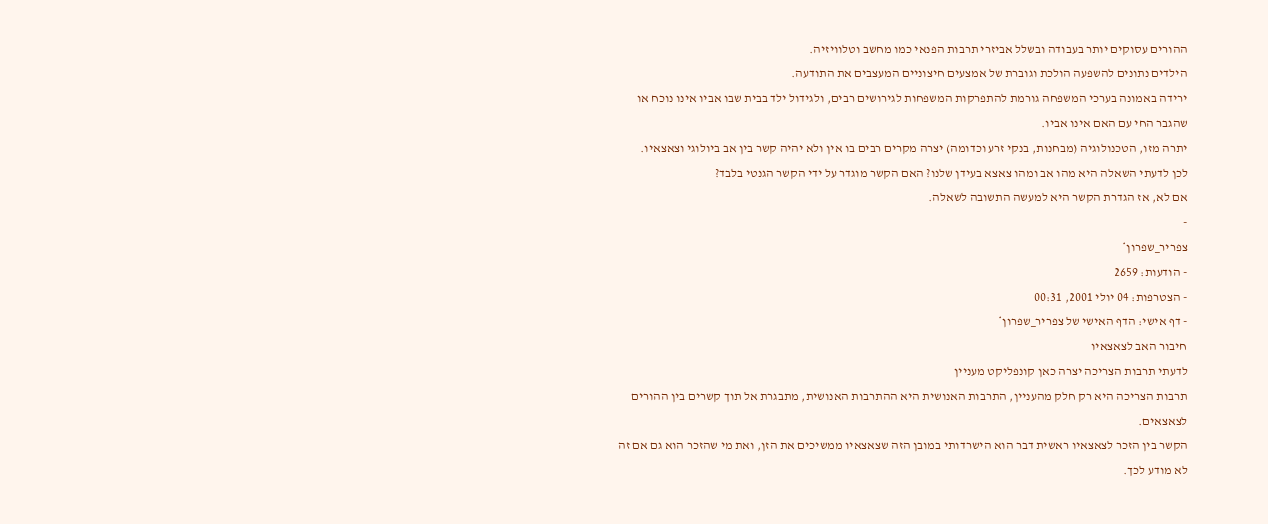ההורים עסוקים יותר בעבודה ובשלל אביזרי תרבות הפנאי כמו מחשב וטלוויזיה.
הילדים נתונים להשפעה הולכת וגוברת של אמצעים חיצוניים המעצבים את התודעה.
ירידה באמונה בערכי המשפחה גורמת להתפרקות המשפחות לגירושים רבים, ולגידול ילד בבית שבו אביו אינו נוכח או שהגבר החי עם האם אינו אביו.
יתרה מזו, הטכנולוגיה (מבחנות, בנקי זרע וכדומה) יצרה מקרים רבים בו אין ולא יהיה קשר בין אב ביולוגי וצאצאיו.
לכן לדעתי השאלה היא מהו אב ומהו צאצא בעידן שלנו? האם הקשר מוגדר על ידי הקשר הגנטי בלבד?
אם לא, אז הגדרת הקשר היא למעשה התשובה לשאלה.
-
צפריר_שפרון*
- הודעות: 2659
- הצטרפות: 04 יולי 2001, 00:31
- דף אישי: הדף האישי של צפריר_שפרון*
חיבור האב לצאצאיו
לדעתי תרבות הצריכה יצרה כאן קונפליקט מעניין
תרבות הצריכה היא רק חלק מהעניין, התרבות האנושית היא ההתרבות האנושית, מתבגרת אל תוך קשרים בין ההורים לצאצאים.
הקשר בין הזכר לצאצאיו ראשית דבר הוא הישרדותי במובן הזה שצאצאיו ממשיכים את הזן, ואת מי שהזכר הוא גם אם זה לא מודע לכך.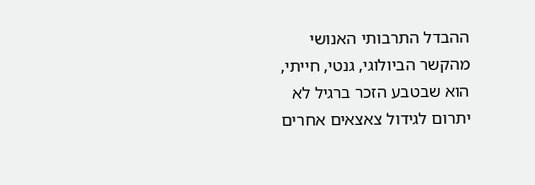ההבדל התרבותי האנושי מהקשר הביולוגי, גנטי, חייתי, הוא שבטבע הזכר ברגיל לא יתרום לגידול צאצאים אחרים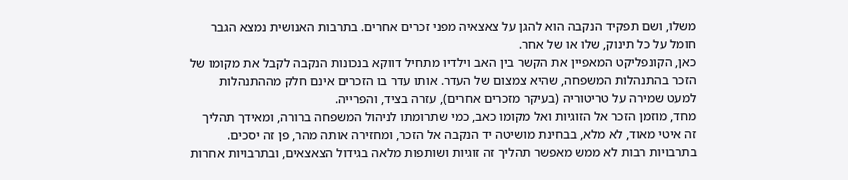משלו, ושם תפקיד הנקבה הוא להגן על צאצאיה מפני זכרים אחרים. בתרבות האנושית נמצא הגבר חומל על כל תינוק, שלו או של אחר.
כאן, הקונפליקט המאפיין את הקשר בין האב וילדיו מתחיל דווקא בנכונות הנקבה לקבל את מקומו של הזכר בהתנהלות המשפחה, שהיא צמצום של העדר. אותו עדר בו הזכרים אינם חלק מההתנהלות למעט שמירה על טריטוריה (בעיקר מזכרים אחרים), עזרה בציד, והפרייה.
מחד, מוזמן הזכר אל הזוגיות ואל מקומו כאב, כמי שתרומתו לניהול המשפחה ברורה, ומאידך תהליך זה איטי מאוד, לא מלא, בבחינת מושיטה יד הנקבה אל הזכר, ומחזירה אותה מהר, פן זה יסכים.
בתרבויות רבות לא ממש מאפשר תהליך זה זוגיות ושותפות מלאה בגידול הצאצאים, ובתרבויות אחרות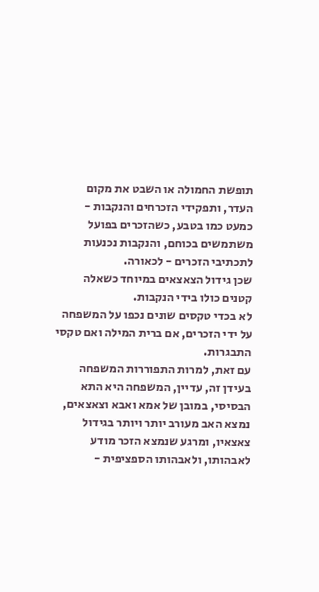תופשת החמולה או השבט את מקום העדר, ותפקידי הזכרחים והנקבות - כמעט כמו בטבע, כשהזכרים בפועל משתמשים בכוחם, והנקבות נכנעות לתכתיבי הזכרים - לכאורה.
שכן גידול הצאצאים במיוחד כשאלה קטנים כולו בידי הנקבות.
לא בכדי טקסים שונים נכפו על המשפחה על ידי הזכרים, אם ברית המילה ואם טקסי התבגרות.
עם זאת, למרות התפוררות המשפחה בעידן זה, עדיין, המשפחה היא התא הבסיסי, במובן של אמא ואבא וצאצאים, נמצא האב מעורב יותר ויותר בגידול צאצאיו, ומרגע שנמצא הזכר מודע לאבהותו, ולאבהותו הספציפית -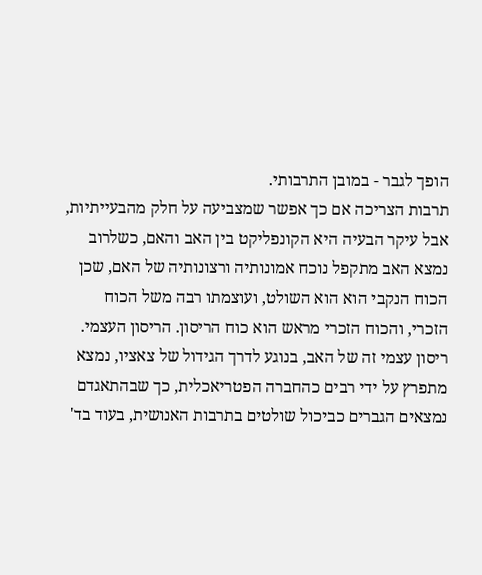הופך לגבר - במובן התרבותי.
תרבות הצריכה אם כך אפשר שמצביעה על חלק מהבעייתיות, אבל עיקר הבעיה היא הקונפליקט בין האב והאם, כשלרוב נמצא האב מתקפל נוכח אמונותיה ורצונותיה של האם, שכן הכוח הנקבי הוא הוא השולט, ועוצמתו רבה משל הכוח הזכרי, והכוח הזכרי מראש הוא כוח הריסון. הריסון העצמי.
ריסון עצמי זה של האב, בנוגע לדרך הגידול של צאציו, נמצא מתפרץ על ידי רבים כהחברה הפטריאכלית, כך שבהתאגדם נמצאים הגברים כביכול שולטים בתרבות האנושית, בעוד בד'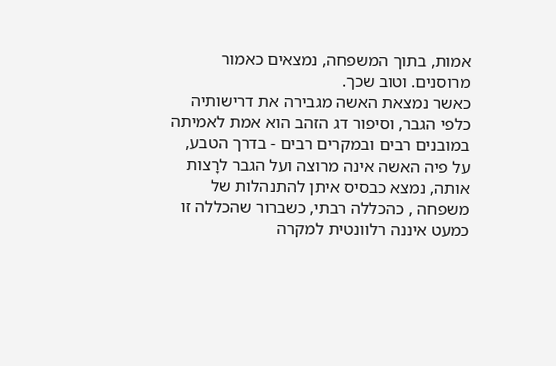אמות, בתוך המשפחה, נמצאים כאמור מרוסנים. וטוב שכך.
כאשר נמצאת האשה מגבירה את דרישותיה כלפי הגבר, וסיפור דג הזהב הוא אמת לאמיתה במובנים רבים ובמקרים רבים - בדרך הטבע, על פיה האשה אינה מרוצה ועל הגבר לרָצות אותה, נמצא כבסיס איתן להתנהלות של משפחה , כהכללה רבתי, כשברור שהכללה זו כמעט איננה רלוונטית למקרה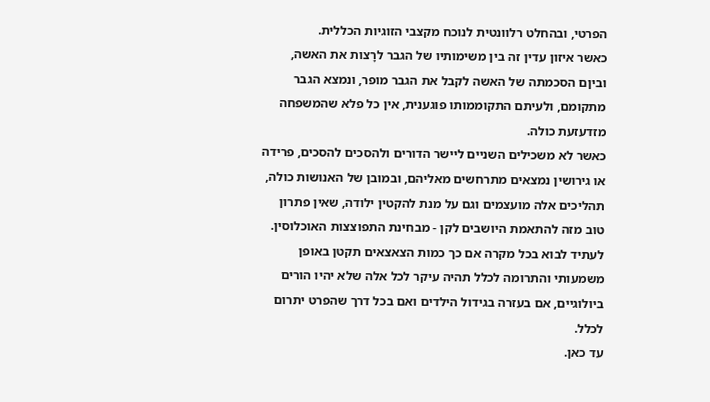הפרטי, ובהחלט רלוונטית לנוכח מקצבי הזוגיות הכללית.
כאשר איזון עדין זה בין משימותיו של הגבר לרָצות את האשה, וביןם הסכמתה של האשה לקבל את הגבר מופר, ונמצא הגבר מתקומם, ולעיתם התקוממותו פוגענית, אין כל פלא שהמשפחה מזדעזעת כולה.
כאשר לא משכילים השניים ליישר הדורים ולהסכים להסכים, פרידה או גירושין נמצאים מתרחשים מאליהם, ובמובן של האנושות כולה, תהליכים אלה מועצמים וגם על מנת להקטין ילודה, שאין פתרון טוב מזה להתאמת היושבים לקן - מבחינת התפוצצות האוכלוסין.
לעתיד לבוא בכל מקרה אם כך כמות הצאצאים תקטן באופן משמעותי והתרומה לכלל תהיה עיקר לכל אלה שלא יהיו הורים ביולוגיים, אם בעזרה בגידול הילדים ואם בכל דרך שהפרט יתרום לכלל.
עד כאן.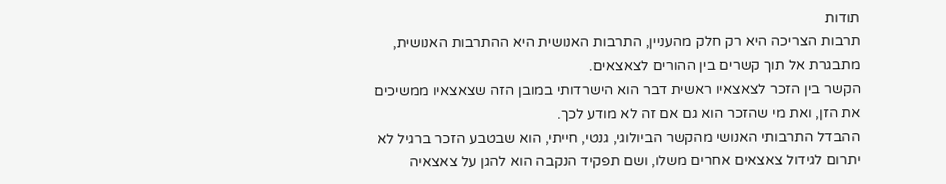תודות
תרבות הצריכה היא רק חלק מהעניין, התרבות האנושית היא ההתרבות האנושית, מתבגרת אל תוך קשרים בין ההורים לצאצאים.
הקשר בין הזכר לצאצאיו ראשית דבר הוא הישרדותי במובן הזה שצאצאיו ממשיכים את הזן, ואת מי שהזכר הוא גם אם זה לא מודע לכך.
ההבדל התרבותי האנושי מהקשר הביולוגי, גנטי, חייתי, הוא שבטבע הזכר ברגיל לא יתרום לגידול צאצאים אחרים משלו, ושם תפקיד הנקבה הוא להגן על צאצאיה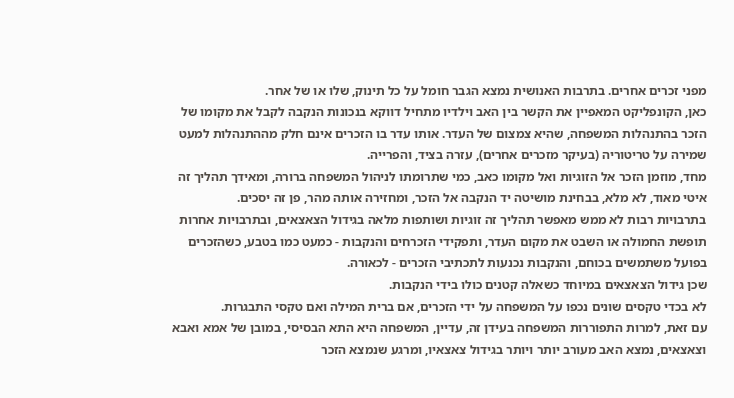מפני זכרים אחרים. בתרבות האנושית נמצא הגבר חומל על כל תינוק, שלו או של אחר.
כאן, הקונפליקט המאפיין את הקשר בין האב וילדיו מתחיל דווקא בנכונות הנקבה לקבל את מקומו של הזכר בהתנהלות המשפחה, שהיא צמצום של העדר. אותו עדר בו הזכרים אינם חלק מההתנהלות למעט שמירה על טריטוריה (בעיקר מזכרים אחרים), עזרה בציד, והפרייה.
מחד, מוזמן הזכר אל הזוגיות ואל מקומו כאב, כמי שתרומתו לניהול המשפחה ברורה, ומאידך תהליך זה איטי מאוד, לא מלא, בבחינת מושיטה יד הנקבה אל הזכר, ומחזירה אותה מהר, פן זה יסכים.
בתרבויות רבות לא ממש מאפשר תהליך זה זוגיות ושותפות מלאה בגידול הצאצאים, ובתרבויות אחרות תופשת החמולה או השבט את מקום העדר, ותפקידי הזכרחים והנקבות - כמעט כמו בטבע, כשהזכרים בפועל משתמשים בכוחם, והנקבות נכנעות לתכתיבי הזכרים - לכאורה.
שכן גידול הצאצאים במיוחד כשאלה קטנים כולו בידי הנקבות.
לא בכדי טקסים שונים נכפו על המשפחה על ידי הזכרים, אם ברית המילה ואם טקסי התבגרות.
עם זאת, למרות התפוררות המשפחה בעידן זה, עדיין, המשפחה היא התא הבסיסי, במובן של אמא ואבא וצאצאים, נמצא האב מעורב יותר ויותר בגידול צאצאיו, ומרגע שנמצא הזכר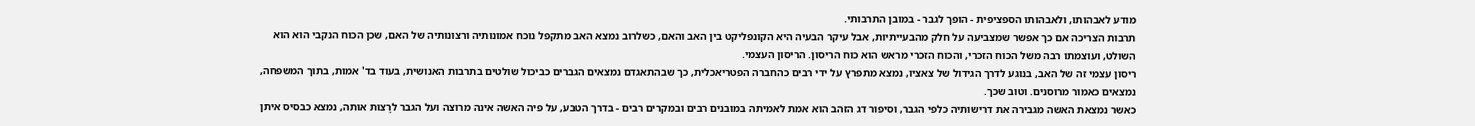מודע לאבהותו, ולאבהותו הספציפית - הופך לגבר - במובן התרבותי.
תרבות הצריכה אם כך אפשר שמצביעה על חלק מהבעייתיות, אבל עיקר הבעיה היא הקונפליקט בין האב והאם, כשלרוב נמצא האב מתקפל נוכח אמונותיה ורצונותיה של האם, שכן הכוח הנקבי הוא הוא השולט, ועוצמתו רבה משל הכוח הזכרי, והכוח הזכרי מראש הוא כוח הריסון. הריסון העצמי.
ריסון עצמי זה של האב, בנוגע לדרך הגידול של צאציו, נמצא מתפרץ על ידי רבים כהחברה הפטריאכלית, כך שבהתאגדם נמצאים הגברים כביכול שולטים בתרבות האנושית, בעוד בד' אמות, בתוך המשפחה, נמצאים כאמור מרוסנים. וטוב שכך.
כאשר נמצאת האשה מגבירה את דרישותיה כלפי הגבר, וסיפור דג הזהב הוא אמת לאמיתה במובנים רבים ובמקרים רבים - בדרך הטבע, על פיה האשה אינה מרוצה ועל הגבר לרָצות אותה, נמצא כבסיס איתן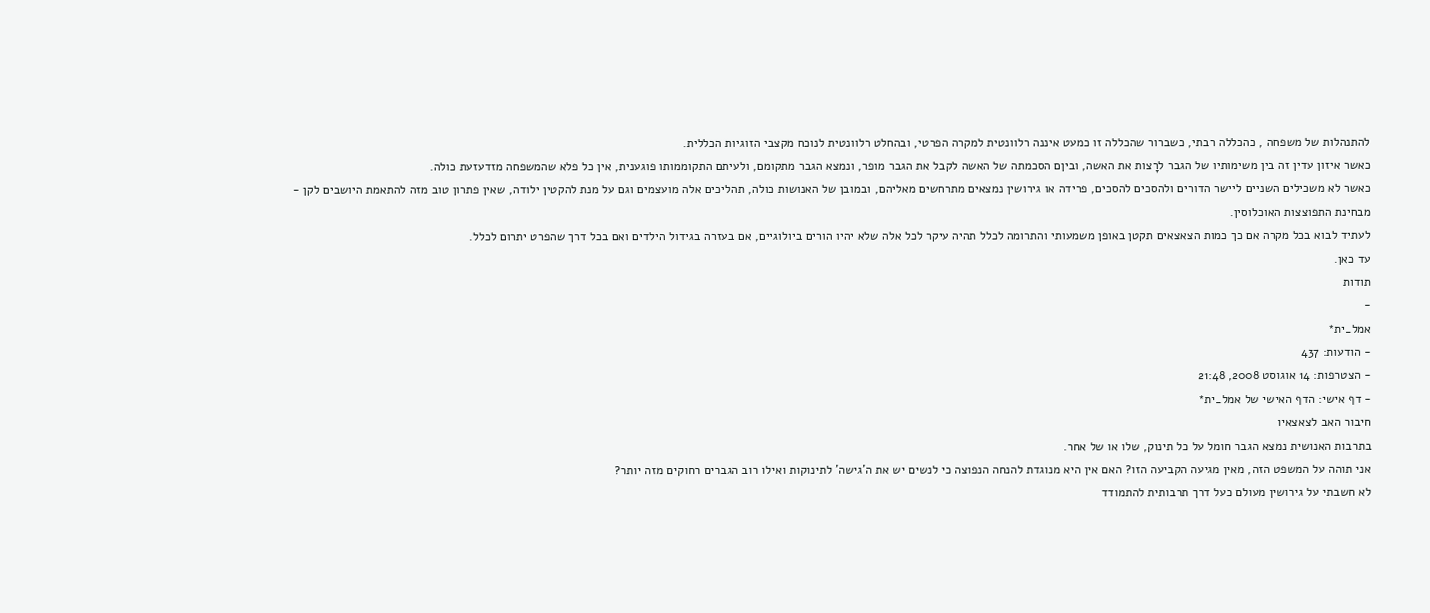להתנהלות של משפחה , כהכללה רבתי, כשברור שהכללה זו כמעט איננה רלוונטית למקרה הפרטי, ובהחלט רלוונטית לנוכח מקצבי הזוגיות הכללית.
כאשר איזון עדין זה בין משימותיו של הגבר לרָצות את האשה, וביןם הסכמתה של האשה לקבל את הגבר מופר, ונמצא הגבר מתקומם, ולעיתם התקוממותו פוגענית, אין כל פלא שהמשפחה מזדעזעת כולה.
כאשר לא משכילים השניים ליישר הדורים ולהסכים להסכים, פרידה או גירושין נמצאים מתרחשים מאליהם, ובמובן של האנושות כולה, תהליכים אלה מועצמים וגם על מנת להקטין ילודה, שאין פתרון טוב מזה להתאמת היושבים לקן - מבחינת התפוצצות האוכלוסין.
לעתיד לבוא בכל מקרה אם כך כמות הצאצאים תקטן באופן משמעותי והתרומה לכלל תהיה עיקר לכל אלה שלא יהיו הורים ביולוגיים, אם בעזרה בגידול הילדים ואם בכל דרך שהפרט יתרום לכלל.
עד כאן.
תודות
-
אמל_ית*
- הודעות: 437
- הצטרפות: 14 אוגוסט 2008, 21:48
- דף אישי: הדף האישי של אמל_ית*
חיבור האב לצאצאיו
בתרבות האנושית נמצא הגבר חומל על כל תינוק, שלו או של אחר.
אני תוהה על המשפט הזה, מאין מגיעה הקביעה הזו? האם אין היא מנוגדת להנחה הנפוצה כי לנשים יש את ה'גישה' לתינוקות ואילו רוב הגברים רחוקים מזה יותר?
לא חשבתי על גירושין מעולם כעל דרך תרבותית להתמודד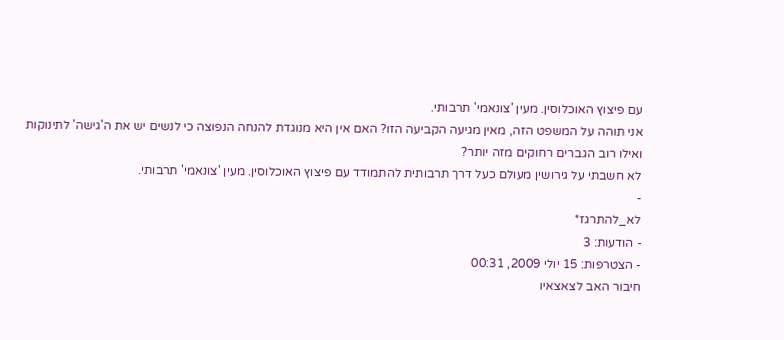עם פיצוץ האוכלוסין. מעין 'צונאמי' תרבותי.
אני תוהה על המשפט הזה, מאין מגיעה הקביעה הזו? האם אין היא מנוגדת להנחה הנפוצה כי לנשים יש את ה'גישה' לתינוקות ואילו רוב הגברים רחוקים מזה יותר?
לא חשבתי על גירושין מעולם כעל דרך תרבותית להתמודד עם פיצוץ האוכלוסין. מעין 'צונאמי' תרבותי.
-
לא_להתרגז*
- הודעות: 3
- הצטרפות: 15 יולי 2009, 00:31
חיבור האב לצאצאיו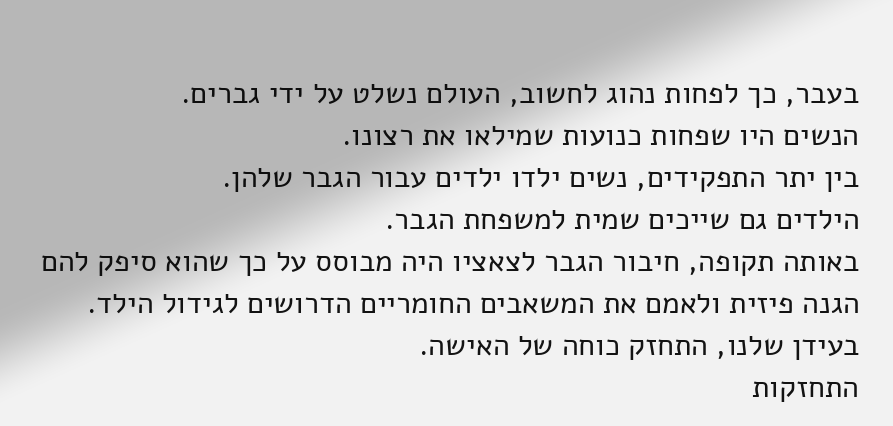בעבר, כך לפחות נהוג לחשוב, העולם נשלט על ידי גברים.
הנשים היו שפחות כנועות שמילאו את רצונו.
בין יתר התפקידים, נשים ילדו ילדים עבור הגבר שלהן.
הילדים גם שייכים שמית למשפחת הגבר.
באותה תקופה, חיבור הגבר לצאציו היה מבוסס על כך שהוא סיפק להם הגנה פיזית ולאמם את המשאבים החומריים הדרושים לגידול הילד.
בעידן שלנו, התחזק כוחה של האישה.
התחזקות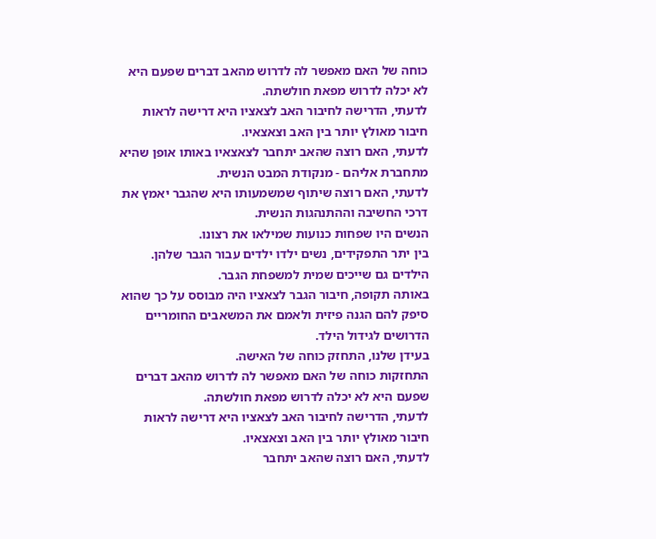כוחה של האם מאפשר לה לדרוש מהאב דברים שפעם היא לא יכלה לדרוש מפאת חולשתה.
לדעתי, הדרישה לחיבור האב לצאציו היא דרישה לראות חיבור מאולץ יותר בין האב וצאצאיו.
לדעתי, האם רוצה שהאב יתחבר לצאצאיו באותו אופן שהיא מתחברת אליהם - מנקודת המבט הנשית.
לדעתי, האם רוצה שיתוף שמשמעותו היא שהגבר יאמץ את דרכי החשיבה וההתנהגות הנשית.
הנשים היו שפחות כנועות שמילאו את רצונו.
בין יתר התפקידים, נשים ילדו ילדים עבור הגבר שלהן.
הילדים גם שייכים שמית למשפחת הגבר.
באותה תקופה, חיבור הגבר לצאציו היה מבוסס על כך שהוא סיפק להם הגנה פיזית ולאמם את המשאבים החומריים הדרושים לגידול הילד.
בעידן שלנו, התחזק כוחה של האישה.
התחזקות כוחה של האם מאפשר לה לדרוש מהאב דברים שפעם היא לא יכלה לדרוש מפאת חולשתה.
לדעתי, הדרישה לחיבור האב לצאציו היא דרישה לראות חיבור מאולץ יותר בין האב וצאצאיו.
לדעתי, האם רוצה שהאב יתחבר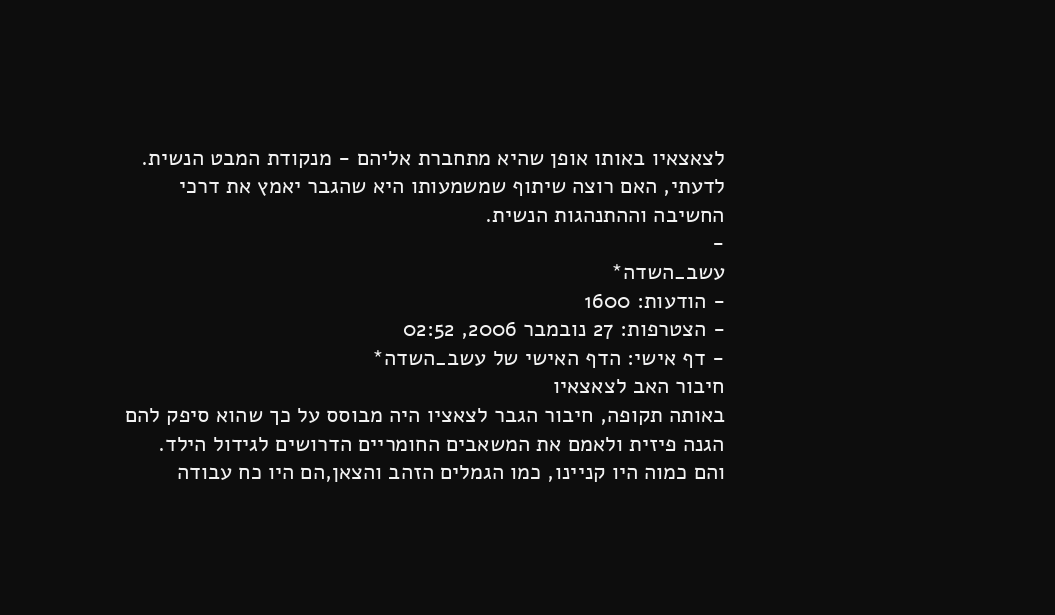לצאצאיו באותו אופן שהיא מתחברת אליהם - מנקודת המבט הנשית.
לדעתי, האם רוצה שיתוף שמשמעותו היא שהגבר יאמץ את דרכי החשיבה וההתנהגות הנשית.
-
עשב_השדה*
- הודעות: 1600
- הצטרפות: 27 נובמבר 2006, 02:52
- דף אישי: הדף האישי של עשב_השדה*
חיבור האב לצאצאיו
באותה תקופה, חיבור הגבר לצאציו היה מבוסס על כך שהוא סיפק להם הגנה פיזית ולאמם את המשאבים החומריים הדרושים לגידול הילד.
והם כמוה היו קניינו, כמו הגמלים הזהב והצאן,הם היו כח עבודה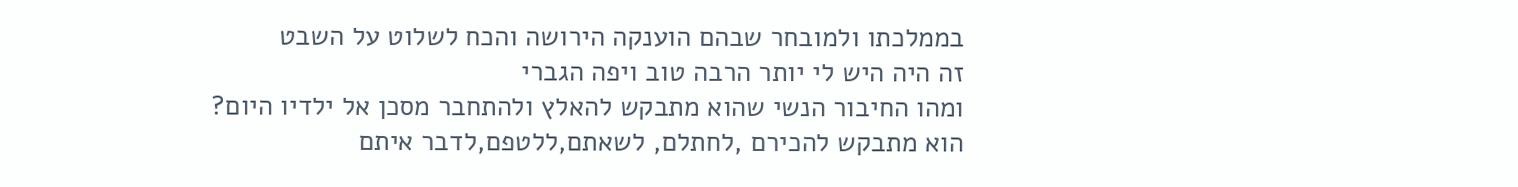בממלכתו ולמובחר שבהם הוענקה הירושה והכח לשלוט על השבט
זה היה היש לי יותר הרבה טוב ויפה הגברי
ומהו החיבור הנשי שהוא מתבקש להאלץ ולהתחבר מסכן אל ילדיו היום?
הוא מתבקש להכירם ,לחתלם, לשאתם,ללטפם,לדבר איתם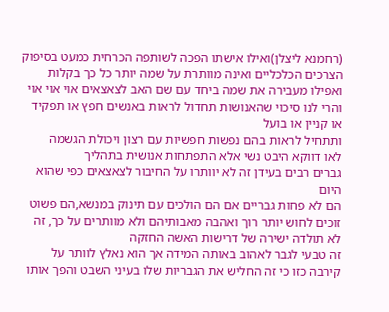(רחמנא ליצלן)ואילו אישתו הפכה לשותפה הכרחית כמעט בסיפוק הצרכים הכלכליים ואינה מוותרת על שמה יותר כל כך בקלות
ואפילו מעבירה את שמה ביחד עם שם האב לצאצאים אוי אוי אוי
והרי לנו סיכוי שהאנושות תחדול לראות באנשים חפץ או תפקיד או קניין או בועל
ותתחיל לראות בהם נפשות חפשיות עם רצון ויכולת הגשמה
לאו דווקא היבט נשי אלא התפתחות אנושית בתהליך
גברים רבים בעידן זה לא יוותרו על החיבור לצאצאים כפי שהוא היום
הם לא פחות גבריים אם הם הולכים עם תינוק במנשא,הם פשוט זוכים לחוש יותר רוך ואהבה מאבותיהם ולא מוותרים על כך, זה לא תולדה ישירה של דרישות האשה החזקה
זה טבעי לגבר לאהוב באותה המידה אך הוא נאלץ לוותר על קירבה כזו כי זה החליש את הגבריות שלו בעיני השבט והפך אותו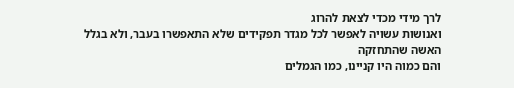לרך מידי מכדי לצאת להרוג
ואנושות עשויה לאפשר לכל מגדר תפקידים שלא התאפשרו בעבר, ולא בגלל האשה שהתחזקה
והם כמוה היו קניינו, כמו הגמלים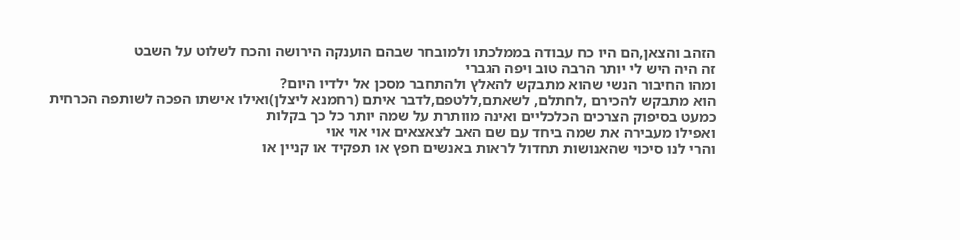הזהב והצאן,הם היו כח עבודה בממלכתו ולמובחר שבהם הוענקה הירושה והכח לשלוט על השבט
זה היה היש לי יותר הרבה טוב ויפה הגברי
ומהו החיבור הנשי שהוא מתבקש להאלץ ולהתחבר מסכן אל ילדיו היום?
הוא מתבקש להכירם ,לחתלם, לשאתם,ללטפם,לדבר איתם (רחמנא ליצלן)ואילו אישתו הפכה לשותפה הכרחית כמעט בסיפוק הצרכים הכלכליים ואינה מוותרת על שמה יותר כל כך בקלות
ואפילו מעבירה את שמה ביחד עם שם האב לצאצאים אוי אוי אוי
והרי לנו סיכוי שהאנושות תחדול לראות באנשים חפץ או תפקיד או קניין או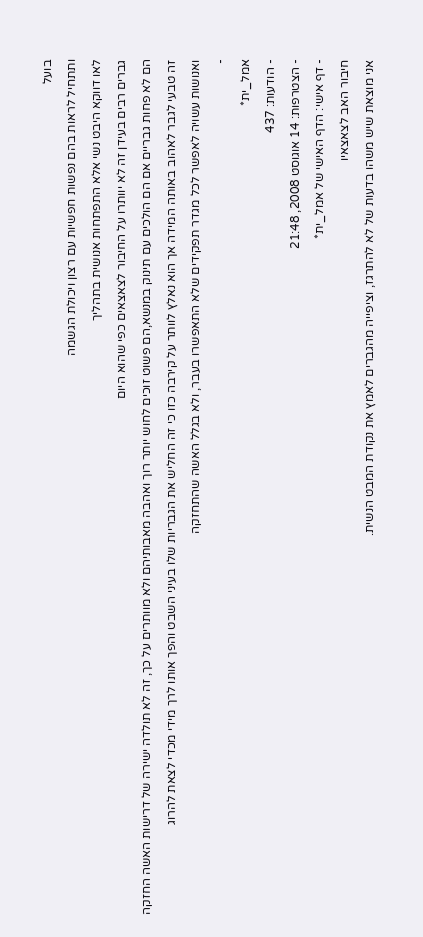בועל
ותתחיל לראות בהם נפשות חפשיות עם רצון ויכולת הגשמה
לאו דווקא היבט נשי אלא התפתחות אנושית בתהליך
גברים רבים בעידן זה לא יוותרו על החיבור לצאצאים כפי שהוא היום
הם לא פחות גבריים אם הם הולכים עם תינוק במנשא,הם פשוט זוכים לחוש יותר רוך ואהבה מאבותיהם ולא מוותרים על כך, זה לא תולדה ישירה של דרישות האשה החזקה
זה טבעי לגבר לאהוב באותה המידה אך הוא נאלץ לוותר על קירבה כזו כי זה החליש את הגבריות שלו בעיני השבט והפך אותו לרך מידי מכדי לצאת להרוג
ואנושות עשויה לאפשר לכל מגדר תפקידים שלא התאפשרו בעבר, ולא בגלל האשה שהתחזקה
-
אמל_ית*
- הודעות: 437
- הצטרפות: 14 אוגוסט 2008, 21:48
- דף אישי: הדף האישי של אמל_ית*
חיבור האב לצאצאיו
אני מוצאת שיש משהו בדעות של לא להתרגז, וציפייה מהגברים לאמץ את נקודת המבט הנשית.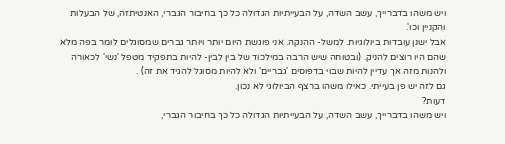ויש משהו בדברייך, עשב השדה, על הבעייתיות הגדולה כל כך בחיבור הגברי, האנטיתזה, של הבעלות והקניין וכו'.
אבל ישנן עובדות ביולוגיות. למשל- ההנקה. אני פוגשת היום יותר ויותר גברים שמסוגלים לומר בפה מלא שהם היו רוצים להניק. (ובטוחה שיש הרבה במילכוד של בין לבין- להיות בתפקיד מטפל 'נשי' לכאורה ולהנות מזה אך עדיין להיות שבוי בדפוסים 'גבריים' ולא להיות מסוגל להגיד את זה) .
גם לזה יש פן בעייתי. כאילו משהו ברצף הביולוגי לא נכון.
דעות?
ויש משהו בדברייך, עשב השדה, על הבעייתיות הגדולה כל כך בחיבור הגברי,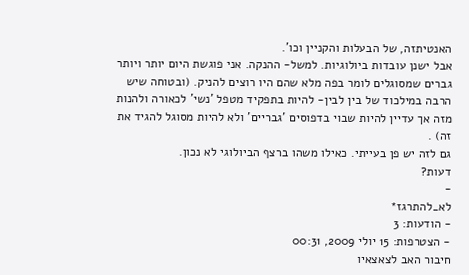האנטיתזה, של הבעלות והקניין וכו'.
אבל ישנן עובדות ביולוגיות. למשל- ההנקה. אני פוגשת היום יותר ויותר גברים שמסוגלים לומר בפה מלא שהם היו רוצים להניק. (ובטוחה שיש הרבה במילכוד של בין לבין- להיות בתפקיד מטפל 'נשי' לכאורה ולהנות מזה אך עדיין להיות שבוי בדפוסים 'גבריים' ולא להיות מסוגל להגיד את זה) .
גם לזה יש פן בעייתי. כאילו משהו ברצף הביולוגי לא נכון.
דעות?
-
לא_להתרגז*
- הודעות: 3
- הצטרפות: 15 יולי 2009, 00:31
חיבור האב לצאצאיו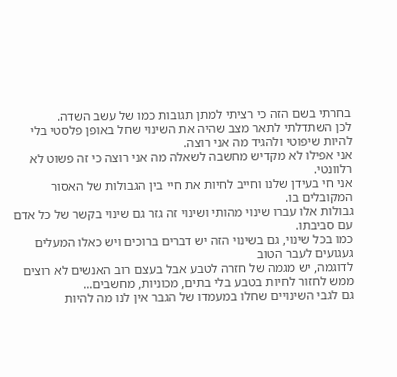בחרתי בשם הזה כי רציתי למתן תגובות כמו של עשב השדה.
לכן השתדלתי לתאר מצב שהיה את השינוי שחל באופן פלסטי בלי להיות שיפוטי ולהגיד מה אני רוצה.
אני אפילו לא מקדיש מחשבה לשאלה מה אני רוצה כי זה פשוט לא רלוונטי.
אני חי בעידן שלנו וחייב לחיות את חיי בין הגבולות של האסור המקובלים בו.
גבולות אלו עברו שינוי מהותי ושינוי זה גזר גם שינוי בקשר של כל אדם עם סביבתו.
כמו בכל שינוי, גם בשינוי הזה יש דברים ברוכים ויש כאלו המעלים געגועים לעבר הטוב
לדוגמה, יש מגמה של חזרה לטבע אבל בעצם רוב האנשים לא רוצים ממש לחזור לחיות בטבע בלי בתים, מכוניות, מחשבים...
גם לגבי השינויים שחלו במעמדו של הגבר אין לנו מה להיות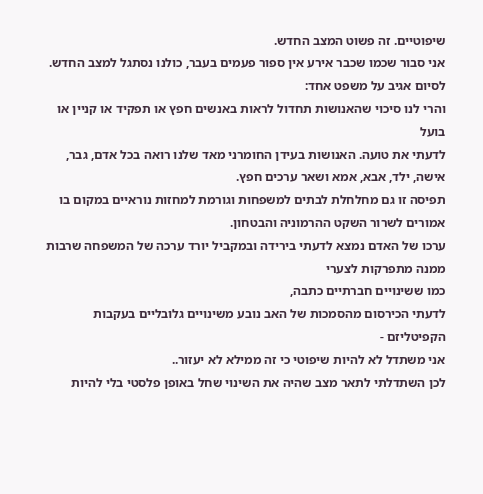שיפוטיים. זה פשוט המצב החדש.
אני סבור שכמו שכבר אירע אין ספור פעמים בעבר, כולנו נסתגל למצב החדש.
לסיום אגיב על משפט אחד:
והרי לנו סיכוי שהאנושות תחדול לראות באנשים חפץ או תפקיד או קניין או בועל
לדעתי את טועה. האנושות בעידן החומרני מאד שלנו רואה בכל אדם, גבר, אישה, ילד, אבא, אמא ושאר ערכים חפץ.
תפיסה זו גם מחלחלת לבתים למשפחות וגורמת למחזות נוראיים במקום בו אמורים לשרור השקט ההרמוניה והבטחון.
ערכו של האדם נמצא לדעתי בירידה ובמקביל יורד ערכה של המשפחה שרבות ממנה מתפרקות לצערי
כמו ששינויים חברתיים כתבה,
לדעתי הכירסום מהסמכות של האב נובע משינויים גלובליים בעקבות הקפיטליזם -
אני משתדל לא להיות שיפוטי כי זה ממילא לא יעזור..
לכן השתדלתי לתאר מצב שהיה את השינוי שחל באופן פלסטי בלי להיות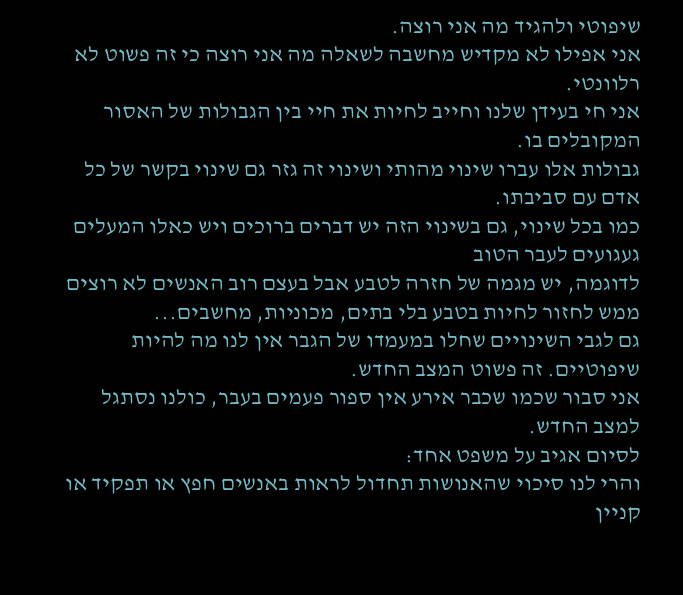שיפוטי ולהגיד מה אני רוצה.
אני אפילו לא מקדיש מחשבה לשאלה מה אני רוצה כי זה פשוט לא רלוונטי.
אני חי בעידן שלנו וחייב לחיות את חיי בין הגבולות של האסור המקובלים בו.
גבולות אלו עברו שינוי מהותי ושינוי זה גזר גם שינוי בקשר של כל אדם עם סביבתו.
כמו בכל שינוי, גם בשינוי הזה יש דברים ברוכים ויש כאלו המעלים געגועים לעבר הטוב
לדוגמה, יש מגמה של חזרה לטבע אבל בעצם רוב האנשים לא רוצים ממש לחזור לחיות בטבע בלי בתים, מכוניות, מחשבים...
גם לגבי השינויים שחלו במעמדו של הגבר אין לנו מה להיות שיפוטיים. זה פשוט המצב החדש.
אני סבור שכמו שכבר אירע אין ספור פעמים בעבר, כולנו נסתגל למצב החדש.
לסיום אגיב על משפט אחד:
והרי לנו סיכוי שהאנושות תחדול לראות באנשים חפץ או תפקיד או קניין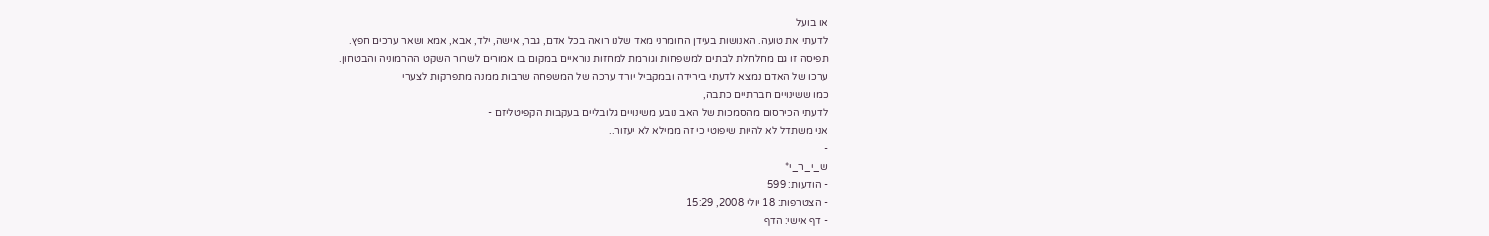או בועל
לדעתי את טועה. האנושות בעידן החומרני מאד שלנו רואה בכל אדם, גבר, אישה, ילד, אבא, אמא ושאר ערכים חפץ.
תפיסה זו גם מחלחלת לבתים למשפחות וגורמת למחזות נוראיים במקום בו אמורים לשרור השקט ההרמוניה והבטחון.
ערכו של האדם נמצא לדעתי בירידה ובמקביל יורד ערכה של המשפחה שרבות ממנה מתפרקות לצערי
כמו ששינויים חברתיים כתבה,
לדעתי הכירסום מהסמכות של האב נובע משינויים גלובליים בעקבות הקפיטליזם -
אני משתדל לא להיות שיפוטי כי זה ממילא לא יעזור..
-
ש_י_ר_י*
- הודעות: 599
- הצטרפות: 18 יולי 2008, 15:29
- דף אישי: הדף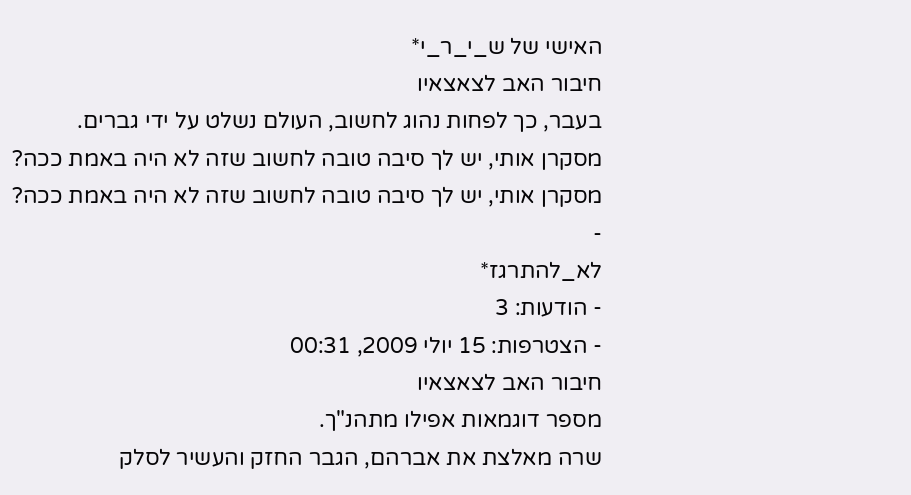האישי של ש_י_ר_י*
חיבור האב לצאצאיו
בעבר, כך לפחות נהוג לחשוב, העולם נשלט על ידי גברים.
מסקרן אותי, יש לך סיבה טובה לחשוב שזה לא היה באמת ככה?
מסקרן אותי, יש לך סיבה טובה לחשוב שזה לא היה באמת ככה?
-
לא_להתרגז*
- הודעות: 3
- הצטרפות: 15 יולי 2009, 00:31
חיבור האב לצאצאיו
מספר דוגמאות אפילו מתהנ"ך.
שרה מאלצת את אברהם, הגבר החזק והעשיר לסלק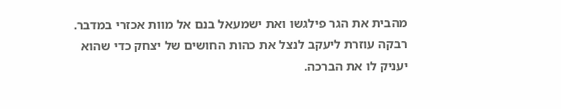מהבית את הגר פילגשו ואת ישמעאל בנם אל מוות אכזרי במדבר.
רבקה עוזרת ליעקב לנצל את כהות החושים של יצחק כדי שהוא יעניק לו את הברכה.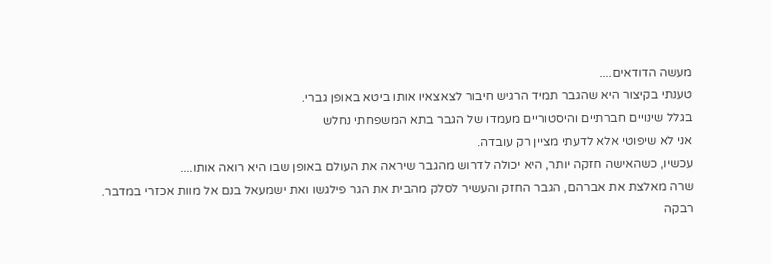מעשה הדודאים....
טענתי בקיצור היא שהגבר תמיד הרגיש חיבור לצאצאיו אותו ביטא באופן גברי.
בגלל שינויים חברתיים והיסטוריים מעמדו של הגבר בתא המשפחתי נחלש
אני לא שיפוטי אלא לדעתי מציין רק עובדה.
עכשיו, כשהאישה חזקה יותר, היא יכולה לדרוש מהגבר שיראה את העולם באופן שבו היא רואה אותו....
שרה מאלצת את אברהם, הגבר החזק והעשיר לסלק מהבית את הגר פילגשו ואת ישמעאל בנם אל מוות אכזרי במדבר.
רבקה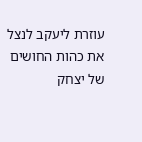עוזרת ליעקב לנצל את כהות החושים של יצחק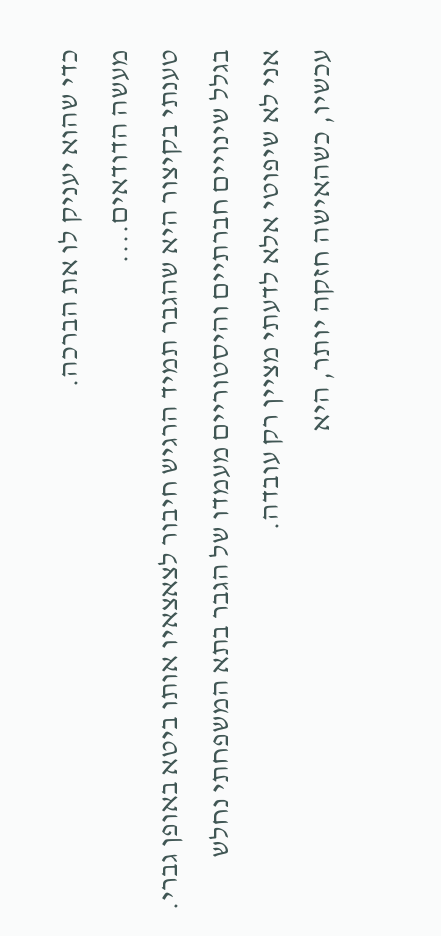כדי שהוא יעניק לו את הברכה.
מעשה הדודאים....
טענתי בקיצור היא שהגבר תמיד הרגיש חיבור לצאצאיו אותו ביטא באופן גברי.
בגלל שינויים חברתיים והיסטוריים מעמדו של הגבר בתא המשפחתי נחלש
אני לא שיפוטי אלא לדעתי מציין רק עובדה.
עכשיו, כשהאישה חזקה יותר, היא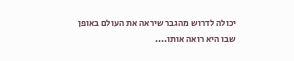יכולה לדרוש מהגבר שיראה את העולם באופן שבו היא רואה אותו....